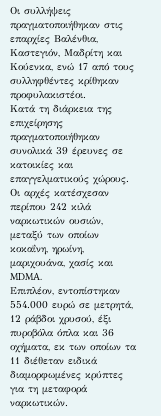Οι συλλήψεις πραγματοποιήθηκαν στις επαρχίες Βαλένθια, Καστεγιόν, Μαδρίτη και Κούενκα, ενώ 17 από τους συλληφθέντες κρίθηκαν προφυλακιστέοι.
Κατά τη διάρκεια της επιχείρησης πραγματοποιήθηκαν συνολικά 39 έρευνες σε κατοικίες και επαγγελματικούς χώρους. Οι αρχές κατέσχεσαν περίπου 242 κιλά ναρκωτικών ουσιών, μεταξύ των οποίων κοκαΐνη, ηρωίνη, μαριχουάνα, χασίς και MDMA.
Επιπλέον, εντοπίστηκαν 554.000 ευρώ σε μετρητά, 12 ράβδοι χρυσού, έξι πυροβόλα όπλα και 36 οχήματα, εκ των οποίων τα 11 διέθεταν ειδικά διαμορφωμένες κρύπτες για τη μεταφορά ναρκωτικών.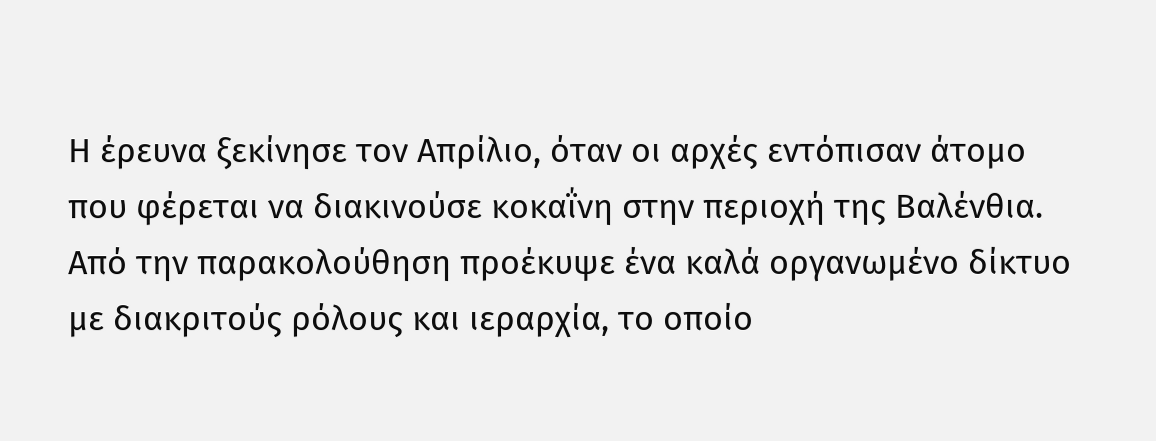Η έρευνα ξεκίνησε τον Απρίλιο, όταν οι αρχές εντόπισαν άτομο που φέρεται να διακινούσε κοκαΐνη στην περιοχή της Βαλένθια. Από την παρακολούθηση προέκυψε ένα καλά οργανωμένο δίκτυο με διακριτούς ρόλους και ιεραρχία, το οποίο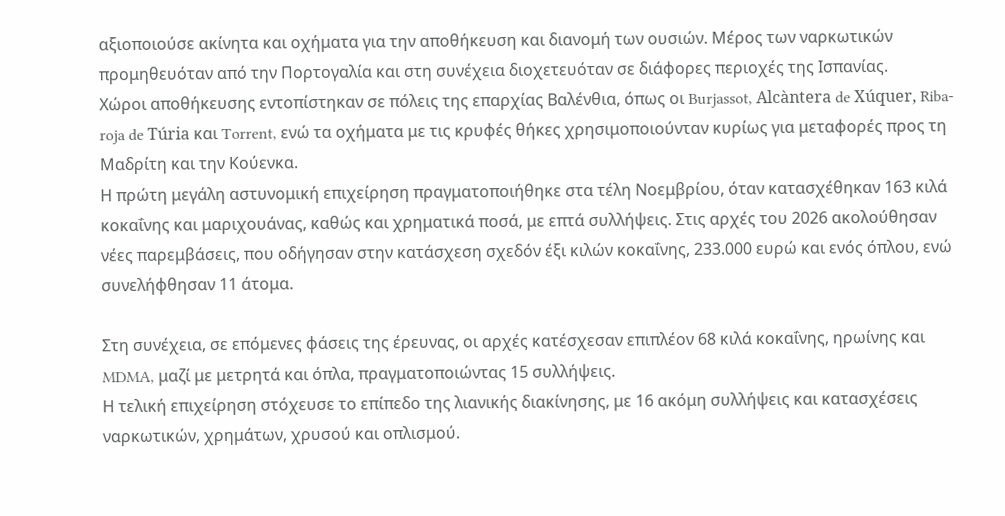αξιοποιούσε ακίνητα και οχήματα για την αποθήκευση και διανομή των ουσιών. Μέρος των ναρκωτικών προμηθευόταν από την Πορτογαλία και στη συνέχεια διοχετευόταν σε διάφορες περιοχές της Ισπανίας.
Χώροι αποθήκευσης εντοπίστηκαν σε πόλεις της επαρχίας Βαλένθια, όπως οι Burjassot, Alcàntera de Xúquer, Riba-roja de Túria και Torrent, ενώ τα οχήματα με τις κρυφές θήκες χρησιμοποιούνταν κυρίως για μεταφορές προς τη Μαδρίτη και την Κούενκα.
Η πρώτη μεγάλη αστυνομική επιχείρηση πραγματοποιήθηκε στα τέλη Νοεμβρίου, όταν κατασχέθηκαν 163 κιλά κοκαΐνης και μαριχουάνας, καθώς και χρηματικά ποσά, με επτά συλλήψεις. Στις αρχές του 2026 ακολούθησαν νέες παρεμβάσεις, που οδήγησαν στην κατάσχεση σχεδόν έξι κιλών κοκαΐνης, 233.000 ευρώ και ενός όπλου, ενώ συνελήφθησαν 11 άτομα.

Στη συνέχεια, σε επόμενες φάσεις της έρευνας, οι αρχές κατέσχεσαν επιπλέον 68 κιλά κοκαΐνης, ηρωίνης και MDMA, μαζί με μετρητά και όπλα, πραγματοποιώντας 15 συλλήψεις.
Η τελική επιχείρηση στόχευσε το επίπεδο της λιανικής διακίνησης, με 16 ακόμη συλλήψεις και κατασχέσεις ναρκωτικών, χρημάτων, χρυσού και οπλισμού.